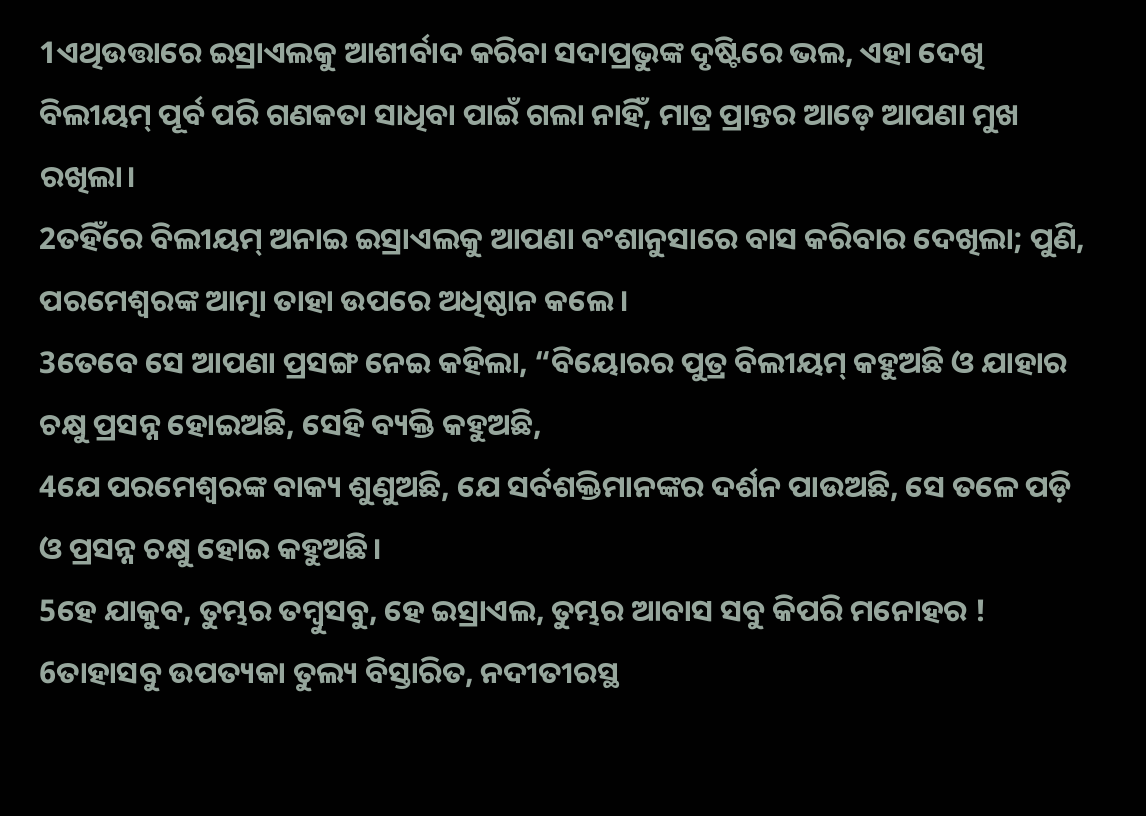1ଏଥିଉତ୍ତାରେ ଇସ୍ରାଏଲକୁ ଆଶୀର୍ବାଦ କରିବା ସଦାପ୍ରଭୁଙ୍କ ଦୃଷ୍ଟିରେ ଭଲ, ଏହା ଦେଖି ବିଲୀୟମ୍ ପୂର୍ବ ପରି ଗଣକତା ସାଧିବା ପାଇଁ ଗଲା ନାହିଁ, ମାତ୍ର ପ୍ରାନ୍ତର ଆଡ଼େ ଆପଣା ମୁଖ ରଖିଲା।
2ତହିଁରେ ବିଲୀୟମ୍ ଅନାଇ ଇସ୍ରାଏଲକୁ ଆପଣା ବଂଶାନୁସାରେ ବାସ କରିବାର ଦେଖିଲା; ପୁଣି, ପରମେଶ୍ୱରଙ୍କ ଆତ୍ମା ତାହା ଉପରେ ଅଧିଷ୍ଠାନ କଲେ।
3ତେବେ ସେ ଆପଣା ପ୍ରସଙ୍ଗ ନେଇ କହିଲା, “ବିୟୋରର ପୁତ୍ର ବିଲୀୟମ୍ କହୁଅଛି ଓ ଯାହାର ଚକ୍ଷୁ ପ୍ରସନ୍ନ ହୋଇଅଛି, ସେହି ବ୍ୟକ୍ତି କହୁଅଛି,
4ଯେ ପରମେଶ୍ୱରଙ୍କ ବାକ୍ୟ ଶୁଣୁଅଛି, ଯେ ସର୍ବଶକ୍ତିମାନଙ୍କର ଦର୍ଶନ ପାଉଅଛି, ସେ ତଳେ ପଡ଼ି ଓ ପ୍ରସନ୍ନ ଚକ୍ଷୁ ହୋଇ କହୁଅଛି।
5ହେ ଯାକୁବ, ତୁମ୍ଭର ତମ୍ବୁସବୁ, ହେ ଇସ୍ରାଏଲ, ତୁମ୍ଭର ଆବାସ ସବୁ କିପରି ମନୋହର !
6ତାହାସବୁ ଉପତ୍ୟକା ତୁଲ୍ୟ ବିସ୍ତାରିତ, ନଦୀତୀରସ୍ଥ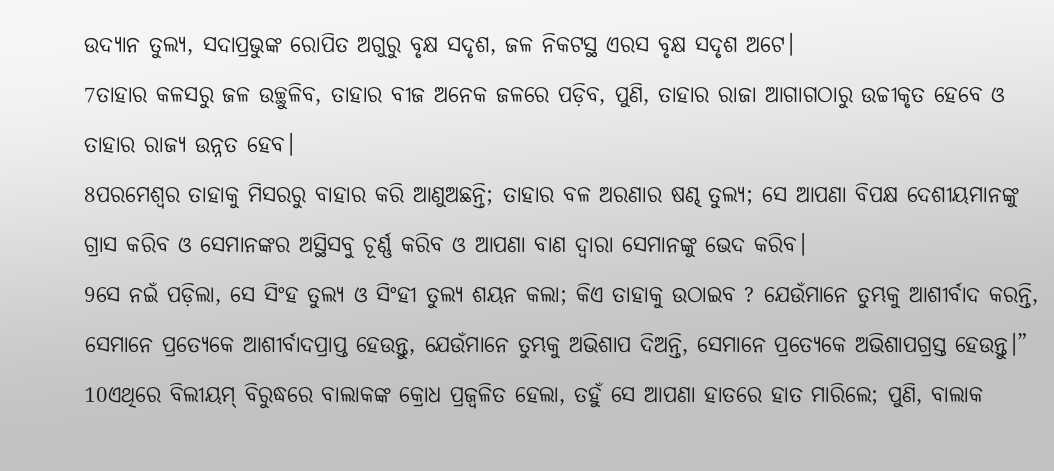ଉଦ୍ୟାନ ତୁଲ୍ୟ, ସଦାପ୍ରଭୁଙ୍କ ରୋପିତ ଅଗୁରୁ ବୃକ୍ଷ ସଦୃଶ, ଜଳ ନିକଟସ୍ଥ ଏରସ ବୃକ୍ଷ ସଦୃଶ ଅଟେ।
7ତାହାର କଳସରୁ ଜଳ ଉଚ୍ଛୁଳିବ, ତାହାର ବୀଜ ଅନେକ ଜଳରେ ପଡ଼ିବ, ପୁଣି, ତାହାର ରାଜା ଆଗାଗଠାରୁ ଉଚ୍ଚୀକୃତ ହେବେ ଓ ତାହାର ରାଜ୍ୟ ଉନ୍ନତ ହେବ।
8ପରମେଶ୍ୱର ତାହାକୁ ମିସରରୁ ବାହାର କରି ଆଣୁଅଛନ୍ତି; ତାହାର ବଳ ଅରଣାର ଷଣ୍ଢ ତୁଲ୍ୟ; ସେ ଆପଣା ବିପକ୍ଷ ଦେଶୀୟମାନଙ୍କୁ ଗ୍ରାସ କରିବ ଓ ସେମାନଙ୍କର ଅସ୍ଥିସବୁ ଚୂର୍ଣ୍ଣ କରିବ ଓ ଆପଣା ବାଣ ଦ୍ୱାରା ସେମାନଙ୍କୁ ଭେଦ କରିବ।
9ସେ ନଇଁ ପଡ଼ିଲା, ସେ ସିଂହ ତୁଲ୍ୟ ଓ ସିଂହୀ ତୁଲ୍ୟ ଶୟନ କଲା; କିଏ ତାହାକୁ ଉଠାଇବ ? ଯେଉଁମାନେ ତୁମ୍ଭକୁ ଆଶୀର୍ବାଦ କରନ୍ତି, ସେମାନେ ପ୍ରତ୍ୟେକେ ଆଶୀର୍ବାଦପ୍ରାପ୍ତ ହେଉନ୍ତୁ, ଯେଉଁମାନେ ତୁମ୍ଭକୁ ଅଭିଶାପ ଦିଅନ୍ତି, ସେମାନେ ପ୍ରତ୍ୟେକେ ଅଭିଶାପଗ୍ରସ୍ତ ହେଉନ୍ତୁ।”
10ଏଥିରେ ବିଲୀୟମ୍ ବିରୁଦ୍ଧରେ ବାଲାକଙ୍କ କ୍ରୋଧ ପ୍ରଜ୍ୱଳିତ ହେଲା, ତହୁଁ ସେ ଆପଣା ହାତରେ ହାତ ମାରିଲେ; ପୁଣି, ବାଲାକ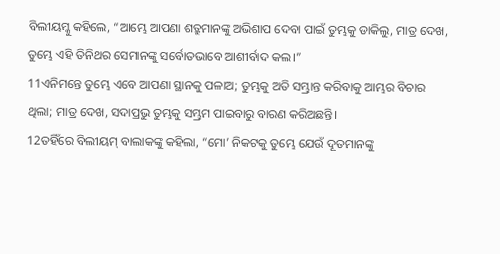ବିଲୀୟମ୍କୁ କହିଲେ, “ଆମ୍ଭେ ଆପଣା ଶତ୍ରୁମାନଙ୍କୁ ଅଭିଶାପ ଦେବା ପାଇଁ ତୁମ୍ଭକୁ ଡାକିଲୁ, ମାତ୍ର ଦେଖ, ତୁମ୍ଭେ ଏହି ତିନିଥର ସେମାନଙ୍କୁ ସର୍ବୋତଭାବେ ଆଶୀର୍ବାଦ କଲ।”
11ଏନିମନ୍ତେ ତୁମ୍ଭେ ଏବେ ଆପଣା ସ୍ଥାନକୁ ପଳାଅ; ତୁମ୍ଭକୁ ଅତି ସମ୍ଭ୍ରାନ୍ତ କରିବାକୁ ଆମ୍ଭର ବିଚାର ଥିଲା; ମାତ୍ର ଦେଖ, ସଦାପ୍ରଭୁ ତୁମ୍ଭକୁ ସମ୍ଭ୍ରମ ପାଇବାରୁ ବାରଣ କରିଅଛନ୍ତି।
12ତହିଁରେ ବିଲୀୟମ୍ ବାଲାକଙ୍କୁ କହିଲା, “ମୋ’ ନିକଟକୁ ତୁମ୍ଭେ ଯେଉଁ ଦୂତମାନଙ୍କୁ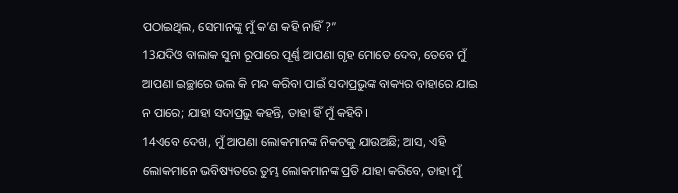ପଠାଇଥିଲ, ସେମାନଙ୍କୁ ମୁଁ କ’ଣ କହି ନାହିଁ ?”
13ଯଦିଓ ବାଲାକ ସୁନା ରୂପାରେ ପୂର୍ଣ୍ଣ ଆପଣା ଗୃହ ମୋତେ ଦେବ, ତେବେ ମୁଁ ଆପଣା ଇଚ୍ଛାରେ ଭଲ କି ମନ୍ଦ କରିବା ପାଇଁ ସଦାପ୍ରଭୁଙ୍କ ବାକ୍ୟର ବାହାରେ ଯାଇ ନ ପାରେ; ଯାହା ସଦାପ୍ରଭୁ କହନ୍ତି, ତାହା ହିଁ ମୁଁ କହିବି।
14ଏବେ ଦେଖ, ମୁଁ ଆପଣା ଲୋକମାନଙ୍କ ନିକଟକୁ ଯାଉଅଛି; ଆସ, ଏହି ଲୋକମାନେ ଭବିଷ୍ୟତରେ ତୁମ୍ଭ ଲୋକମାନଙ୍କ ପ୍ରତି ଯାହା କରିବେ, ତାହା ମୁଁ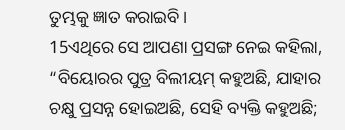ତୁମ୍ଭକୁ ଜ୍ଞାତ କରାଇବି।
15ଏଥିରେ ସେ ଆପଣା ପ୍ରସଙ୍ଗ ନେଇ କହିଲା, “ବିୟୋରର ପୁତ୍ର ବିଲୀୟମ୍ କହୁଅଛି, ଯାହାର ଚକ୍ଷୁ ପ୍ରସନ୍ନ ହୋଇଅଛି, ସେହି ବ୍ୟକ୍ତି କହୁଅଛି;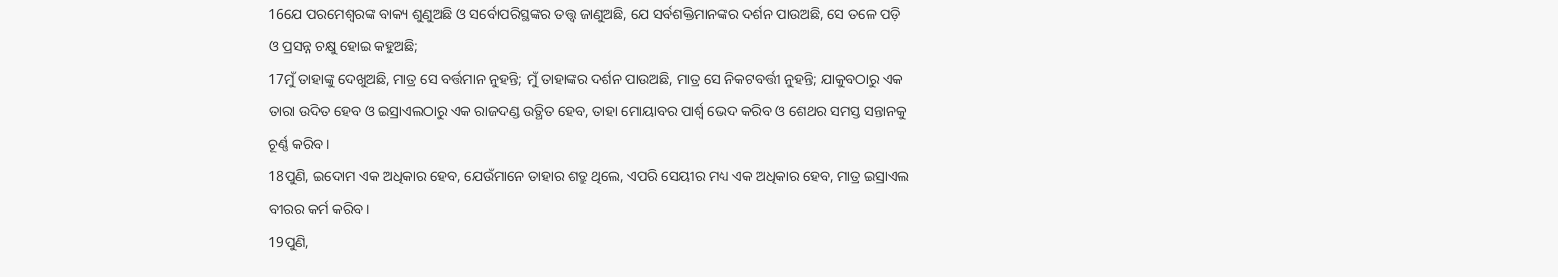16ଯେ ପରମେଶ୍ୱରଙ୍କ ବାକ୍ୟ ଶୁଣୁଅଛି ଓ ସର୍ବୋପରିସ୍ଥଙ୍କର ତତ୍ତ୍ୱ ଜାଣୁଅଛି, ଯେ ସର୍ବଶକ୍ତିମାନଙ୍କର ଦର୍ଶନ ପାଉଅଛି, ସେ ତଳେ ପଡ଼ି ଓ ପ୍ରସନ୍ନ ଚକ୍ଷୁ ହୋଇ କହୁଅଛି;
17ମୁଁ ତାହାଙ୍କୁ ଦେଖୁଅଛି, ମାତ୍ର ସେ ବର୍ତ୍ତମାନ ନୁହନ୍ତି; ମୁଁ ତାହାଙ୍କର ଦର୍ଶନ ପାଉଅଛି, ମାତ୍ର ସେ ନିକଟବର୍ତ୍ତୀ ନୁହନ୍ତି; ଯାକୁବଠାରୁ ଏକ ତାରା ଉଦିତ ହେବ ଓ ଇସ୍ରାଏଲଠାରୁ ଏକ ରାଜଦଣ୍ଡ ଉତ୍ଥିତ ହେବ, ତାହା ମୋୟାବର ପାର୍ଶ୍ୱ ଭେଦ କରିବ ଓ ଶେଥର ସମସ୍ତ ସନ୍ତାନକୁ ଚୂର୍ଣ୍ଣ କରିବ।
18ପୁଣି, ଇଦୋମ ଏକ ଅଧିକାର ହେବ, ଯେଉଁମାନେ ତାହାର ଶତ୍ରୁ ଥିଲେ, ଏପରି ସେୟୀର ମଧ୍ୟ ଏକ ଅଧିକାର ହେବ, ମାତ୍ର ଇସ୍ରାଏଲ ବୀରର କର୍ମ କରିବ।
19ପୁଣି,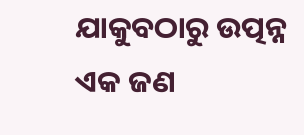ଯାକୁବଠାରୁ ଉତ୍ପନ୍ନ ଏକ ଜଣ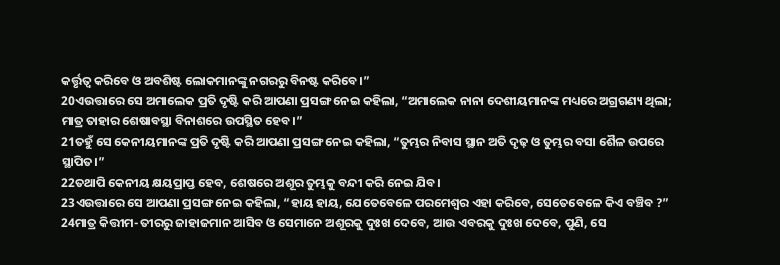କର୍ତ୍ତୃତ୍ୱ କରିବେ ଓ ଅବଶିଷ୍ଟ ଲୋକମାନଙ୍କୁ ନଗରରୁ ବିନଷ୍ଟ କରିବେ।”
20ଏଉତ୍ତାରେ ସେ ଅମାଲେକ ପ୍ରତି ଦୃଷ୍ଟି କରି ଆପଣା ପ୍ରସଙ୍ଗ ନେଇ କହିଲା, “ଅମାଲେକ ନାନା ଦେଶୀୟମାନଙ୍କ ମଧ୍ୟରେ ଅଗ୍ରଗଣ୍ୟ ଥିଲା; ମାତ୍ର ତାହାର ଶେଷାବସ୍ଥା ବିନାଶରେ ଉପସ୍ଥିତ ହେବ।”
21ତହୁଁ ସେ କେନୀୟମାନଙ୍କ ପ୍ରତି ଦୃଷ୍ଟି କରି ଆପଣା ପ୍ରସଙ୍ଗ ନେଇ କହିଲା, “ତୁମ୍ଭର ନିବାସ ସ୍ଥାନ ଅତି ଦୃଢ଼ ଓ ତୁମ୍ଭର ବସା ଶୈଳ ଉପରେ ସ୍ଥାପିତ।”
22ତଥାପି କେନୀୟ କ୍ଷୟପ୍ରାପ୍ତ ହେବ, ଶେଷରେ ଅଶୂର ତୁମ୍ଭକୁ ବନ୍ଦୀ କରି ନେଇ ଯିବ।
23ଏଉତ୍ତାରେ ସେ ଆପଣା ପ୍ରସଙ୍ଗ ନେଇ କହିଲା, “ହାୟ ହାୟ, ଯେତେବେଳେ ପରମେଶ୍ୱର ଏହା କରିବେ, ସେତେବେଳେ କିଏ ବଞ୍ଚିବ ?”
24ମାତ୍ର କିତ୍ତୀମ-ତୀରରୁ ଜାହାଜମାନ ଆସିବ ଓ ସେମାନେ ଅଶୂରକୁ ଦୁଃଖ ଦେବେ, ଆଉ ଏବରକୁ ଦୁଃଖ ଦେବେ, ପୁଣି, ସେ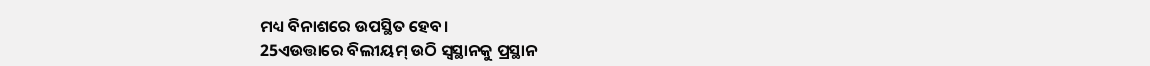ମଧ୍ୟ ବିନାଶରେ ଉପସ୍ଥିତ ହେବ।
25ଏଉତ୍ତାରେ ବିଲୀୟମ୍ ଉଠି ସ୍ୱସ୍ଥାନକୁ ପ୍ରସ୍ଥାନ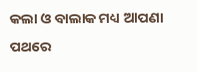କଲା ଓ ବାଲାକ ମଧ୍ୟ ଆପଣା ପଥରେ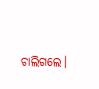ଚାଲିଗଲେ।